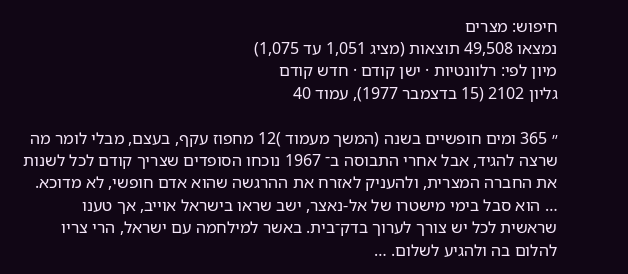חיפוש: מצרים
נמצאו 49,508 תוצאות (מציג 1,051 עד 1,075)
מיון לפי: רלוונטיות · ישן קודם · חדש קודם
גליון 2102 (15 בדצמבר 1977), עמוד 40

״ 365 ומים חופשיים בשנה (המשך מעמוד )12 מחפוז עקף, בעצם, מבלי לומר מה שרצה להגיד, אבל אחרי התבוסה ב־ 1967 נוכחו הסופדים שצריך קודם לכל לשנות את החברה המצרית, ולהעניק לאזרח את ההרגשה שהוא אדם חופשי, לא מדוכא. … הוא סבל בימי מישטרו של אל-נאצר, ישב שראו בישראל אוייב, אך טענו שראשית לכל יש צורך לערוך בדק־בית. באשר למילחמה עם ישראל, הרי צריו להלום בה ולהגיע לשלום. …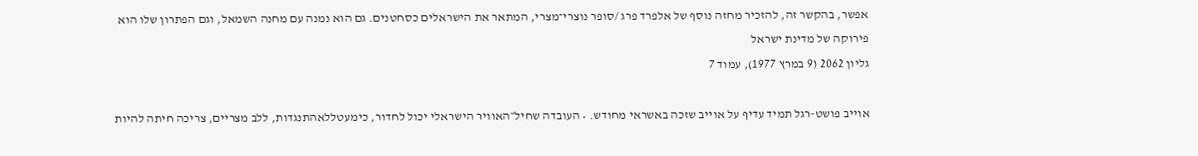אפשר, בהקשר זה, להזכיר מחזה נוסף של אלפרד פרג /סופר נוצרי־מצרי, המתאר את הישראלים כסחטנים. גם הוא נמנה עם מחנה השמאל, וגם הפתרון שלו הוא פירוקה של מדינת ישראל
גליון 2062 (9 במרץ 1977), עמוד 7

אוייב פושט-רגל תמיד עדיף על אוייב שזכה באשראי מחודש. • העובדה שחיל״האוויר הישראלי יכול לחדור, כימעטללאהתנגדות, ללב מצריים, צריכה חיתה להיות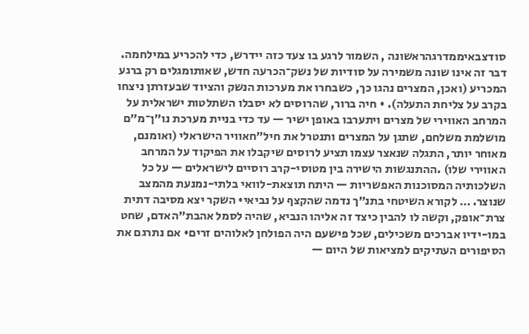סודצבאיממדרגהראשונה , השמור לרגע בו צעד כזה יידרש, כדי להכריע במילחמה. דבר זה אינו שונה משמירה על סודיות של נשק־הכרעה חדש, שאותומגלים רק ברגע המכריע (ואכן, המצרים נהגו כך, כשבחרו את מערכות הנשק והציוד שבעזרתן ניצחו בקרב על צליחת התעלה). • חיה ברור, שהרוסים לא יסבלו השתלטות ישראלית על המרחב האווירי של מצרים ויתערבו באופן ישיר — עד כדי בניית מערכת נו״ן־מ״ם מושלמת משלחם, שתגן על המצרים ותנטרל את חיל״חאוויר הישראלי (ואומנם, מאוחר יותר, התגלה שנאצר עצמו תציע לרוסים שיקבלו את הפיקוד על המרחב האווירי שלו) .ההתנגשות הישירה בין מטוסי-קרב רוסיים לישראלים — על כל השלכותיה המסוכנות האפשריות — היתח תוצאת-לוואי בלתי-נמנעת מהמצב שנוצר. … לקורא השיטחי בתנ״ך נדמה שהקצף על נביאי• השקר יצא מסיבה דתית צרת־אופק, וקשה לו להבין כיצד זה אליהו הנביא, שהיה לסמל אהבת״האדם, שחט במו-ידיו אברכים משכילים, שכל פישעם היה הפולחן לאלוהים זרים• אם נתרגם את הסיפורים העתיקים למציאות של היום —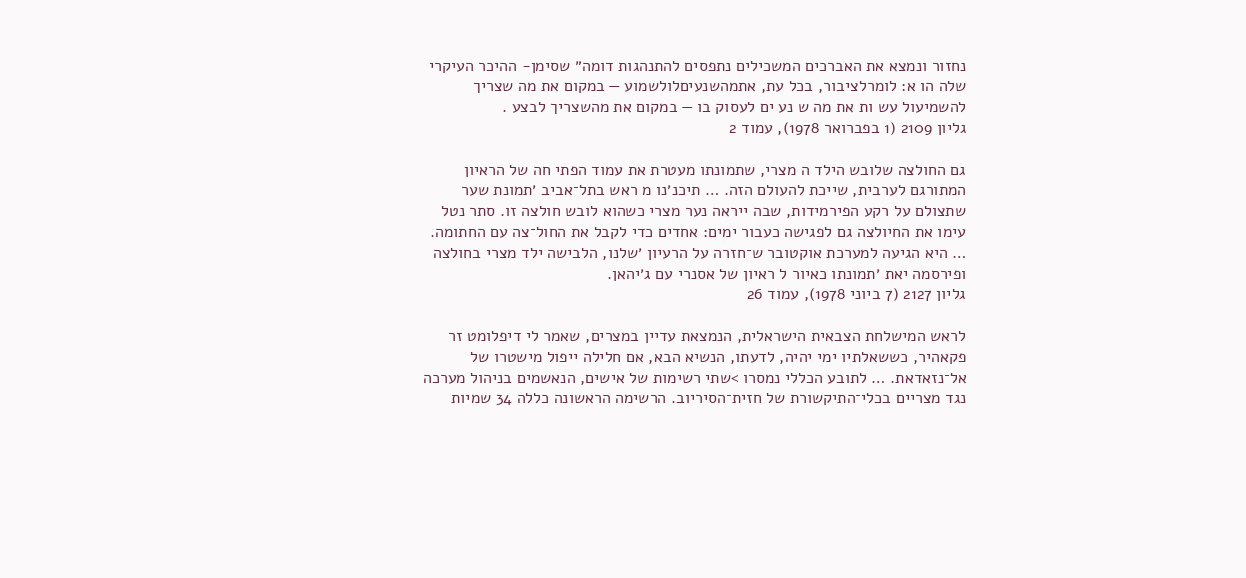נחזור ונמצא את האברכים המשכילים נתפסים להתנהגות דומה״ שסימן- ההיכר העיקרי שלה הו א: לומרלציבור, בכל עת, אתמהשנעיםלולשמוע — במקום את מה שצריך להשמיעול עש ות את מה ש נע ים לעסוק בו — במקום את מהשצריך לבצע .
גליון 2109 (1 בפברואר 1978), עמוד 2

גם החולצה שלובש הילד ה מצרי, שתמונתו מעטרת את עמוד הפתי חה של הראיון המתורגם לערבית, שייכת להעולם הזה. … תיכנ׳נו מ ראש בתל־אביב ׳תמונת שער שתצולם על רקע הפירמידות, שבה ייראה נער מצרי כשהוא לובש חולצה זו. סתר נטל עימו את החיולצה גם לפגישה כעבור ימים: אחדים כדי לקבל את החול־צה עם החתומה. … היא הגיעה למערכת אוקטובר ש־חזרה על הרעיון ׳שלנו, הלבישה ילד מצרי בחולצה ופירסמה יאת ׳תמונתו כאיור ל ראיון של אסנרי עם ג׳יהאן.
גליון 2127 (7 ביוני 1978), עמוד 26

לראש המישלחת הצבאית הישראלית, הנמצאת עדיין במצרים, שאמר לי דיפלומט זר פקאהיר, כששאלתיו ימי יהיה, לדעתו, הנשיא הבא, אם חלילה ייפול מישטרו של אל־נזאדאת. … לתובע הכללי נמסרו >שתי רשימות של אישים, הנאשמים בניהול מערכה נגד מצריים בכלי־התיקשורת של חזית־הסיריוב. הרשימה הראשונה כללה 34 שמיות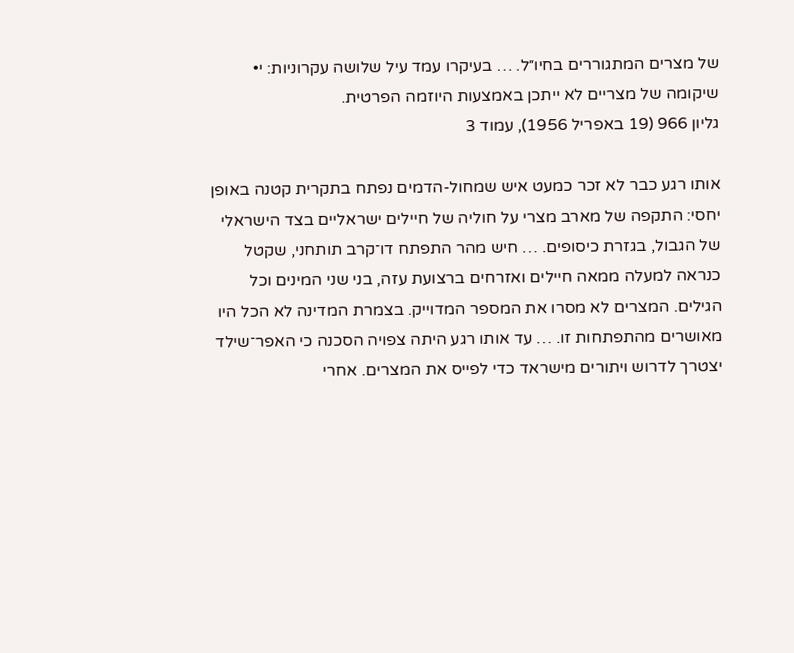של מצרים המתגוררים בחיו״ל. … בעיקרו עמד עיל שלושה עקרוניות: י• שיקומה של מצריים לא ייתכן באמצעות היוזמה הפרטית.
גליון 966 (19 באפריל 1956), עמוד 3

אותו רגע כבר לא זכר כמעט איש שמחול-הדמים נפתח בתקרית קטנה באופן יחסי: התקפה של מארב מצרי על חוליה של חיילים ישראליים בצד הישראלי של הגבול, בגזרת כיסופים. … חיש מהר התפתח דו־קרב תותחני, שקטל כנראה למעלה ממאה חיילים ואזרחים ברצועת עזה, בני שני המינים וכל הגילים. המצרים לא מסרו את המספר המדוייק. בצמרת המדינה לא הכל היו מאושרים מהתפתחות זו. … עד אותו רגע היתה צפויה הסכנה כי האפר־שילד יצטרך לדרוש ויתורים מישראד כדי לפייס את המצרים. אחרי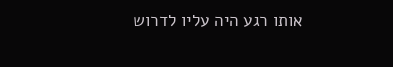אותו רגע היה עליו לדרוש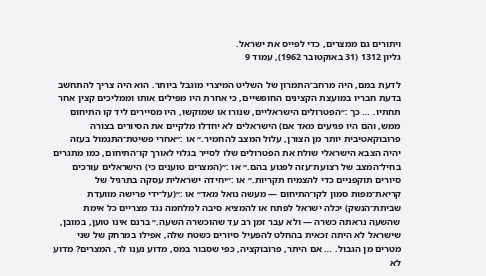ויתורים גם ממצרים, כדי לפייס את ישראל.
גליון 1312 (31 באוקטובר 1962), עמוד 9

לדעת במם, היה מרחב־התמרון של השליט המיצרי מוגבל ביותר. הוא היה צריך להתחשב בדעת חבריו במועצת הקצינים החופשיים, כי אחרת היו מפילים אותו וממליכים קצין אחר תחתיו. … כך :״הפטרולים הישראליים, שנורו או שמוקשו, היו מסיירים ליד קו התיחום ממש, והם היו פגיעים מאד אם) הישראלים לא יחדלו מלקיים את הסיורים בצורה פרובוקאטיבית יותר מן הצורן, עלול המצב להחמיר.״ או :״אחרי פשיטת־התגמול בעזה יהיה הצבא הישראלי שולח את הפטרולים שלו לסייר בגלוי לאורך קו־התיחום, כמו מתגרים בחיל־המצב של רצועת־עזה לפגוע בהם.״ או :״(המצרים טוענים כי) הישראלים עורכים סיורים תוקפניים כדי להצמיח תקריות.״ או :״יחידה ישראלית עסקה בתרגיל של קריאת־מפות סמון לקו־התיחום — מעשה נואל מאד״ או :״(על־ידי פרישה מוועדת שביתת־הנשק) יכלה ישראל לפתח או להמציא סיבה למלחמה נגד מצריים כל אימת שהשעה נראתה כשרה — ולא עבר זמן רב עד שהוכשרה השעה.״ ברנם אינו טוען, במובן, שישראל לא היתה זכאית בהחלט להפעיל סיורים כשטח שלה, אפילו במרחק של שני מטרים מן הגבול. … אם היתר, פרובוקציה, כפי שסבור במס, מדוע נענו לר, המצרים? מדוע לא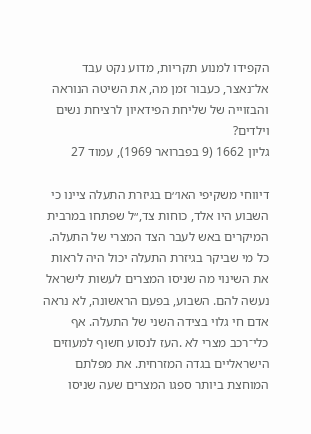הקפידו למנוע תקריות, מדוע נקט עבד אל־נאצר, כעבור זמן מה, את השיטה הנוראה והבזוייה של שליחת הפידאיון לרציחת נשים וילדים?
גליון 1662 (9 בפברואר 1969), עמוד 27

דיווחי משקיפי האו׳׳ם בגיזרת התעלה ציינו כי השבוע היו אלד, כוחות צד,״ל שפתחו במרבית המיקרים באש לעבר הצד המצרי של התעלה. כל מי שביקר בגיזרת התעלה יכול היה לראות את השינוי מה שניסו המצרים לעשות לישראל נעשה להם. השבוע, בפעם הראשונה, לא נראה אדם חי גלוי בצידה השני של התעלה. אף כלי־רכב מצרי לא .העז לנסוע חשוף למעוזים הישראליים בגדה המזרחית. את מפלתם המוחצת ביותר ספגו המצרים שעה שניסו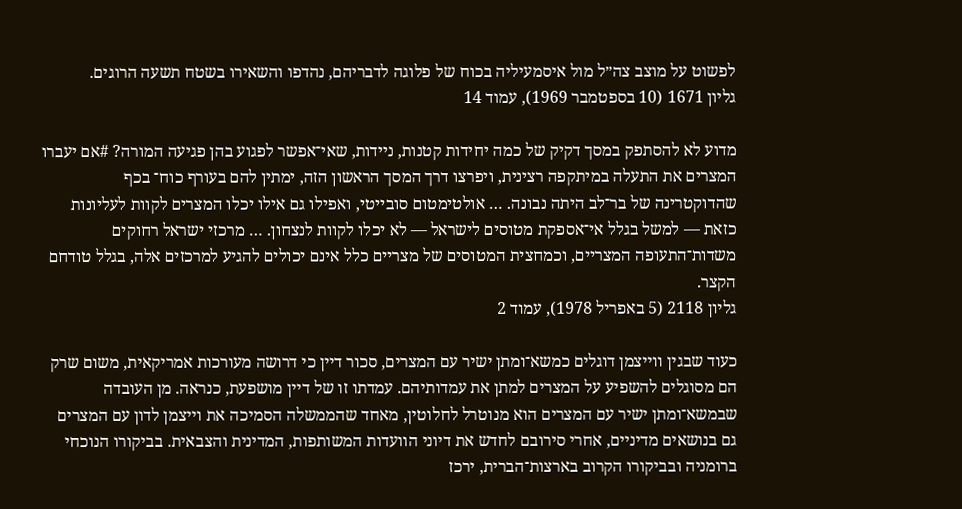לפשוט על מוצב צה״ל מול איסמעיליה בכוח של פלוגה לדבריהם, נהדפו והשאירו בשטח תשעה הרוגים.
גליון 1671 (10 בספטמבר 1969), עמוד 14

מדוע לא להסתפק במסך דקיק של כמה יחידות קטנות, ניידות, שאי־אפשר לפגוע בהן פגיעה המורה? #אם יעברו המצרים את התעלה במיתקפה רצינית, ויפרצו דרך המסך הראשון הזה, ימתין להם בעורף כוח־ בכף שהדוקטרינה של בר־לב היתה נבונה. … אולטימטום סובייטי, ואפילו גם אילו יכלו המצרים לקוות לעליונות כזאת — למשל בגלל אי־אספקת מטוסים לישראל — לא יכלו לקוות לנצחון. … מרכזי ישראל רחוקים משדות־התעופה המצריים, וכמחצית המטוסים של מצריים כלל אינם יכולים להגיע למרכזים אלה, בגלל טודחם הקצר.
גליון 2118 (5 באפריל 1978), עמוד 2

כעוד שבגין ווייצמן דוגלים כמשא־ומתן ישיר עם המצרים, סכור דיין כי דרושה מעורכות אמריקאית, משום שרק הם מסוגלים להשפיע על המצרים למתן את עמדותיהם. עמדתו זו של דיין מושפעת, כנראה. מן העובדה שבמשא־ומתן ישיר עם המצרים הוא מנוטרל לחלוטין, מאחד שהממשלה הסמיכה את וייצמן לדון עם המצרים גם בנושאים מדיניים, אחרי סירובם לחדש את דיוני הוועדות המשותפות, המדינית והצבאית. בביקורו הנוכחי ברומניה ובביקורו הקרוב בארצות־הברית, ירכז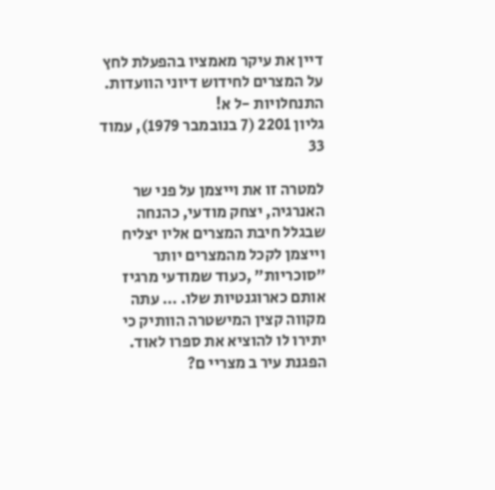דיין את עיקר מאמציו בהפעלת לחץ על המצרים לחידוש דיוני הוועדות. התנחלויות -ל א!
גליון 2201 (7 בנובמבר 1979), עמוד 33

למטרה זו את וייצמן על פני שר האנרגיה, יצחק מודעי, כהנחה שבגלל חיבת המצרים אליו יצליח וייצמן לקכל מהמצרים יותר ״סוכריות״ ,כעוד שמודעי מרגיז אותם כארוגנטיות שלו. … עתה מקווה קצין המישטרה הוותיק כי יתירו לו להוציא את ספרו לאוד. הפגנת עיר ב מצריי ם?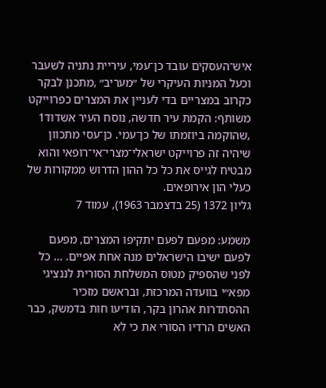איש־העסקים עובד כן־עמי, עיריית נתניה לשעבר וכעל המניות העיקרי של ״מעריב״ ,מתכנן לבקר כקרוב במצריים בדי לעניין את המצרים כפרוייקט משותף: הקמת עיר חדשה, נוסח העיר אשדוד1 ,שהוקמה ביוזמתו של כן־עמי. כן־עסי מתכוון שיהיה זה פרוייקט ישראלי־מצרי־אי־רופאי והוא מבטיח לגייס את כל כל ההון הדרוש ממקורות של כעלי הון אירופאים.
גליון 1372 (25 בדצמבר 1963), עמוד 7

משמע: מפעם לפעם יתקיפו המצרים, מפעם לפעם ישיבו הישראלים מנה אחת אפיים. … כל לפני שהספיק מטוס המשלחת הסורית לננציגי מפא״י בוועדה המרכזת, ובראשם מזכיר ההסתדרות אהרון בקר, הודיעו חות בדמשק, כבר האשים הרדיו הסורי את כי לא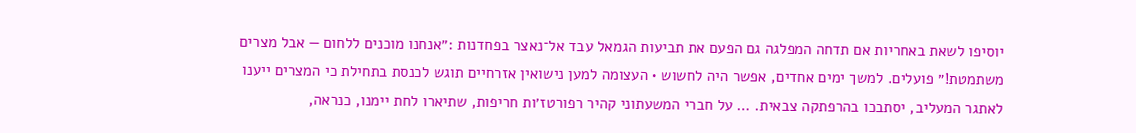יוסיפו לשאת באחריות אם תדחה המפלגה גם הפעם את תביעות הגמאל עבד אל־נאצר בפחדנות :״אנחנו מוכנים ללחום — אבל מצרים משתמטת!״ פועלים. למשך ימים אחדים, אפשר היה לחשוש • העצומה למען נישואין אזרחיים תוגש לכנסת בתחילת כי המצרים ייענו לאתגר המעליב, יסתבכו בהרפתקה צבאית. … על חברי המשעתוני קהיר רפורטז׳ות חריפות, שתיארו לחת יימנו, כנראה,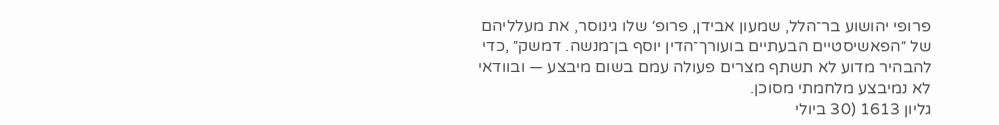פרופי יהושוע בר־הלל, שמעון אבידן, פרופ׳ שלו גינוסר, את מעלליהם של ״הפאשיסטיים הבעתיים בועורך־הדין יוסף בן־מנשה. דמשק״ ,כדי להבהיר מדוע לא תשתף מצרים פעולה עמם בשום מיבצע — ובוודאי לא נמיבצע מלחמתי מסוכן.
גליון 1613 (30 ביולי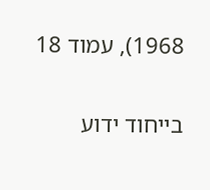1968), עמוד 18

בייחוד ידוע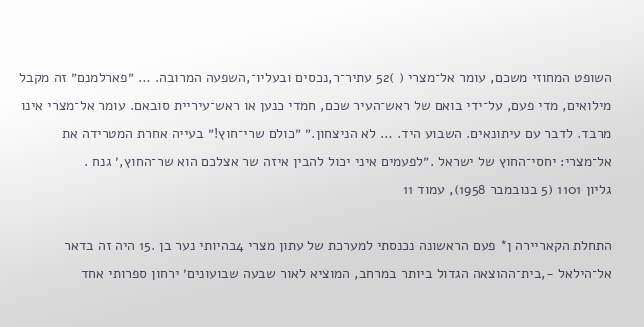השופט המחוזי משכם, עומר אל־מצרי ( )52 עתיר־ר,נכסים ובעליו־,השפעה המרובה. … ״פארלמנם״ זה מקבל מילואים, מדי פעם, על־ידי בואם של ראש־העיר שכם, חמדי כנען או ראש־עיריית סובאם. עומר אל־מצרי אינו מרבד. לדבר עם עיתונאים. השבוע היד. … לא הניצחון.״ ״כולם שרי־חוץ!״ בעייה אחרת המטרידה את אל־מצרי: יחסי־החוץ של ישראל .״לפעמים איני יכול להבין איזה שר אצלכם הוא שר־החוץ,׳ גנח .
גליון 1101 (5 בנובמבר 1958), עמוד 11

התחלת הקאריירה ן* פעם הראשונה נכנסתי למערכת של עתון מצרי 4בהיותי נער בן .15 היה זה בדאר אל־הילאל -,בית־ההוצאה הגדול ביותר במרחב, המוציא לאור שבעה שבועונים׳ ירחון ספרותי אחד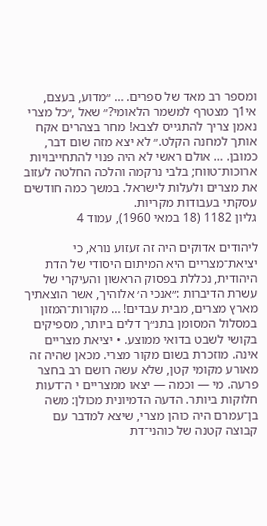ומספר רב מאד של ספרים. … ״מדוע, בעצם, אי1ך מצטרף למשמר הלאומי?״ שאל ,״כל מצרי נאמן צריך להתגייס לצבא! מחר בצהרים אקח אותך למחנה הקלט.״ לא יצא מזה שום דבר, כמובן. … אולם ראשי לא היה פנוי להתחייבויות ארוכות־טווח; בלבי נרקמה והלכה החלטה לעזוב את מצרים ולעלות לישראל. במשך כמה חודשים עסקתי בעבודות מקריות.
גליון 1182 (18 במאי 1960), עמוד 4

ליהודים אדוקים היה זה זעזוע נורא, כי יציאת־מצריים היא המיתום היסודי של הדת היהודית, נכללת בפסוק הראשון והעיקרי של עשרת הדיברות :״אנכי ה׳ אלוהיך, אשר הוצאתיך מארץ מצרים, מבית עבדים! … מקורות־המזון במסלול המסומן בתנ״ך דלים ביותר, מספיקים בקושי לשבט בדואי ממוצע. • יציאת מצריים אינה. מוזכרת בשום מקור מצרי. מכאן שהיה זה מאורע מקומי קטן, שלא עשה רושם רב בחצר פרעה. מי — וכמה — יצאו ממצריים י ה־דעות חלוקות ביותר. הדעה הדמיונית מכולן: משה בן־עמרם היה כוהן מצרי, שיצא למדבר עם קבוצה קטנה של כוהני־דת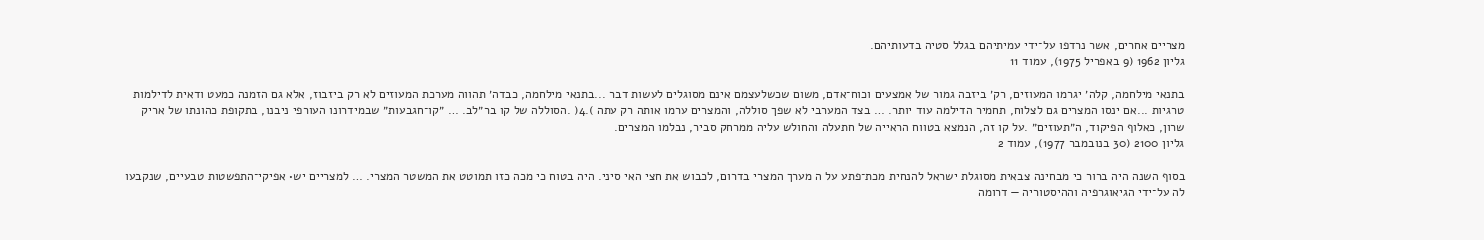מצריים אחרים, אשר נרדפו על־ידי עמיתיהם בגלל סטיה בדעותיהם.
גליון 1962 (9 באפריל 1975), עמוד 11

בתנאי מילחמה, קלה׳ יגרמו המעוזים, רק׳ ביזבה גמור של אמצעים וכוח־אדם, משום שכשלעצמם אינם מסוגלים לעשות דבר ...בתנאי מילחמה, כבדה׳ תהווה מערכת המעוזים לא רק ביזבוז, אלא גם הזמנה כמעט ודאית לדילמות טרגיות ...אם ינסו המצרים גם לצלוח, תחמיר הדילמה עוד יותר. … בצד המערבי לא שפך סוללה, והמצרים ערמו אותה רק עתה ).4( .הסוללה של קו בר״לב. … ״קו־חגבעות״ שבמידרונו העורפי ניבנו, בתקופת כהונתו של אריק שרון, כאלוף הפיקוד, ה״תעוזים״ .על קו זה, הנמצא בטווח הראייה של חתעלה והחולש עליה ממרחק סביר, נבלמו המצרים.
גליון 2100 (30 בנובמבר 1977), עמוד 2

בסוף השנה היה ברור כי מבחינה צבאית מסוגלת ישראל להנחית מכת־פתע על ה מערך המצרי בדרום, לכבוש את חצי האי סיני. היה בטוח כי מכה כזו תמוטט את המשטר המצרי. … למצריים יש• אפיקי־התפשטות טבעיים, שנקבעו לה על־ידי הגיאוגרפיה וההיסטוריה — דרומה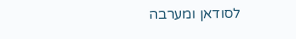לסודאן ומערבה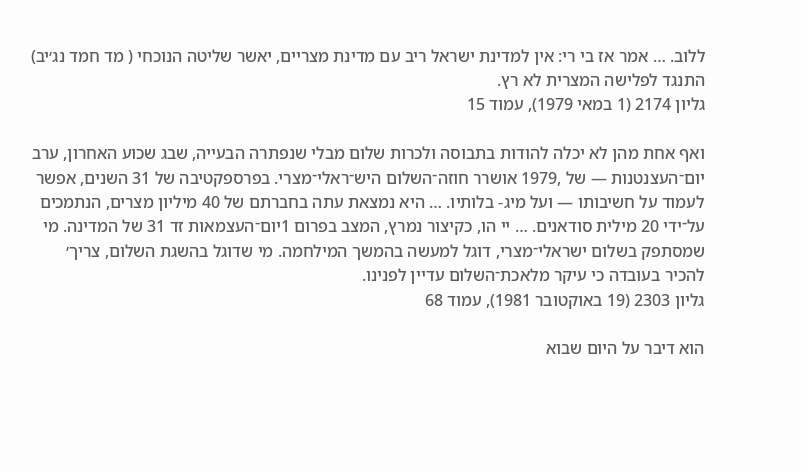ללוב. … אמר אז בי רי: אין למדינת ישראל ריב עם מדינת מצריים, יאשר שליטה הנוכחי ( מד חמד נג׳יב) התנגד לפלישה המצרית לא רץ.
גליון 2174 (1 במאי 1979), עמוד 15

ואף אחת מהן לא יכלה להודות בתבוסה ולכרות שלום מבלי שנפתרה הבעייה, שבג שכוע האחרון, ערב יום־העצנטנות — של ,1979 אושרר חוזה־השלום היש־ראלי־מצרי. בפרספקטיבה של 31 השנים, אפשר לעמוד על חשיבותו — ועל מיג- בלותיו. … היא נמצאת עתה בחברתם של 40 מיליון מצרים, הנתמכים על־ידי 20 מילית סודאנים. … יי הו, כקיצור נמרץ, המצב בפרום 1יום־העצמאות זד 31 של המדינה. מי שמסתפק בשלום ישראלי־מצרי, דוגל למעשה בהמשך המילחמה. מי שדוגל בהשגת השלום, צריך׳ להכיר בעובדה כי עיקר מלאכת־השלום עדיין לפנינו.
גליון 2303 (19 באוקטובר 1981), עמוד 68

הוא דיבר על היום שבוא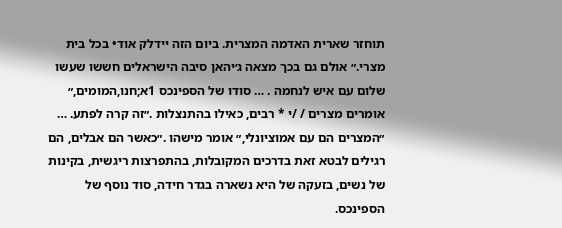תוחזר שארית האדמה המצרית. ביום הזה יידלק אוד• בכל בית מצרי.״ אולם גם בכך מצאה ג׳יהאן סיבה הישראלים חששו שעשו שלום עם איש לנחמה . … סודו של הספינכס 1א;חנו,המומים,״ אומרים מצרים / /י * רבים, כאילו בהתנצלות .״זה קרה לפתע. … ״המצרים הם עם אמוציונלי,״ אומר מישהו .״כאשר הם אבלים, הם רגילים לבטא זאת בדרכים המקובלות, בהתפרצות ריגשית, בקינות של נשים, בזעקה של היא נשארה בגדר חידה, סוד נוסף של הספינכס.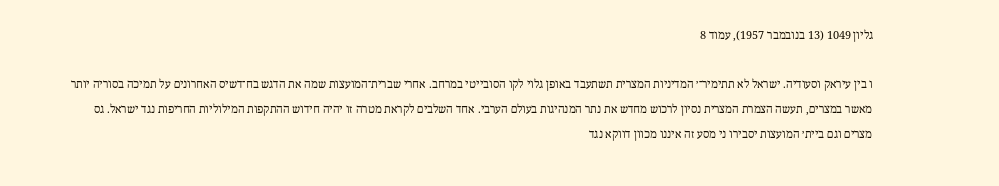גליון 1049 (13 בנובמבר 1957), עמוד 8

ו בין עיראק וסעודיה. ישראל לא תתימיר־׳ המדיניות המצרית תשתעבד באופן גלוי לקו הסובייטי במרחב. אחרי שברית־המועצות שמה את הדגש בח־דשיס האחרונים על תמיכה בסוריה יותר מאשר במצרים, תעשה הצמרת המצרית נסיון לרכוש מחדש את נתר המנהיגות בעולם הערבי. אחד השלבים לקראת מטרה זו יהיה חידוש ההתקפות המילוליות החריפות נגד ישראל. גס מצרים וגם ביית׳ המועצות יסבירו ני מסע זה איננו מכוון דווקא נגד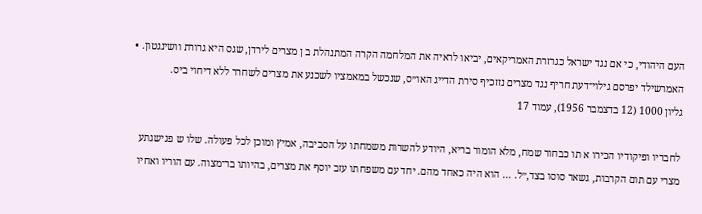העם היהודי, כי אם נגד ישראל כגרזרת האמריקאים, יביאו לראיה את המלחמה הקרה המתנהלת ב ן מצרים לירדן, שגס היא גרורת וושינגטון. • האמרשילד יפרסם גילוי־דעת חריף נגד מצרים נזזכיף סירת הדייג האו״ס, שנכשל במאמציו לשכנע את מצרים לשחרר ללא דיחוי ביס.
גליון 1000 (12 בדצמבר 1956), עמוד 17

לחבריו ופיקודיו הכירו א תו כבחור שמח, מלא הומור בריא, היודע להשרות משמחתו על הסביבה, אמיץ ומוכן לכל פעולה. שלו ש פגישגתע מצרי עם תום הקרבות, גשאר סוסו בצד,״ל. … הוא היה כאחד מהם. יחד עם משפחתו עזב יוסף את מצרים, בהיותו בר־מצוה. עם הוריו ואחיו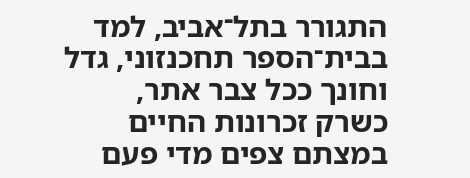התגורר בתל־אביב, למד בבית־הספר תחכנזוני, גדל וחונך ככל צבר אתר, כשרק זכרונות החיים במצתם צפים מדי פעם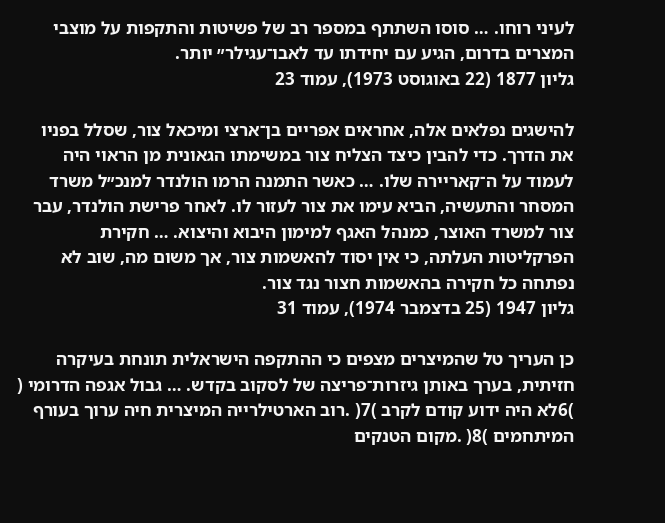לעיני רוחו. … סוסו השתתף במספר רב של פשיטות והתקפות על מוצבי המצרים בדרום, הגיע עם יחידתו עד לאבו־עגילר״ יותר.
גליון 1877 (22 באוגוסט 1973), עמוד 23

להישגים נפלאים אלה, אחראים אפריים בן־ארצי ומיכאל צור, שסלל בפניו את הדרך. כדי להבין כיצד הצליח צור במשימתו הגאונית מן הראוי היה לעמוד על ה־קאריירה שלו. … כאשר התמנה הרמו הולנדר למנכ״ל משרד המסחר והתעשיה, הביא עימו את צור לעזור לו. לאחר פרישת הולנדר, עבר צור למשרד האוצר, כמנהל האגף למימון היבוא והיצוא. … חקירת הפרקליטות העלתה, כי אין יסוד להאשמות צור, אך משום מה, שוב לא נפתחה כל חקירה בהאשמות חצור נגד צור.
גליון 1947 (25 בדצמבר 1974), עמוד 31

כן העריך טל שהמיצרים מצפים כי ההתקפה הישראלית תונחת בעיקרה חזיתית, בערך באותן גיזרות־פריצה של לסקוב בקדש. … גבול אגפה הדרומי ( )6לא היה ידוע קודם לקרב )7( .רוב הארטילרייה המיצרית חיה ערוך בעורף המיתחמים )8( .מקום הטנקים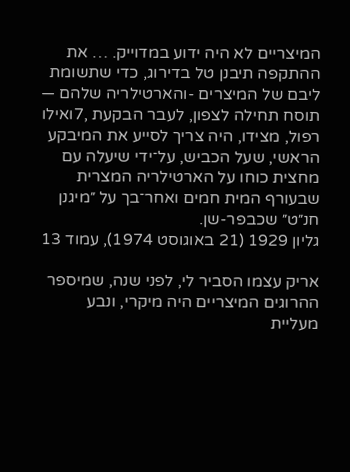המיצריים לא היה ידוע במדוייק. … את ההתקפה תיבנן טל בדירוג, כדי שתשומת ליבם של המיצרים -והארטילריה שלהם — תוסח תחילה לצפון, לעבר הבקעת ,7ואילו רפול, מצידו, היה צריך לסייע את המיבקע הראשי, שעל הכביש, על־ידי שיעלה עם מחצית כוחו על הארטילריה המצרית שבעורף המית חמים ואחר־בך על ״מיגנן חנ״ט״ שכבפר-שן.
גליון 1929 (21 באוגוסט 1974), עמוד 13

אריק עצמו הסביר לי, לפני שנה, שמיספר ההרוגים המיצריים היה מיקרי, ונבע מעליית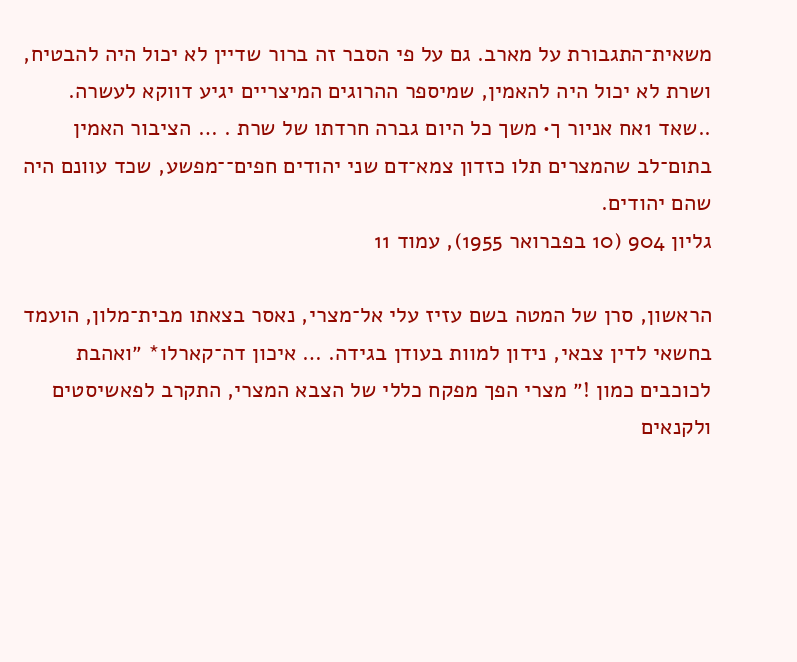משאית־התגבורת על מארב. גם על פי הסבר זה ברור שדיין לא יכול היה להבטיח, ושרת לא יכול היה להאמין, שמיספר ההרוגים המיצריים יגיע דווקא לעשרה. ..שאד 1אח אניור ך• משך כל היום גברה חרדתו של שרת . … הציבור האמין בתום־לב שהמצרים תלו כזדון צמא־דם שני יהודים חפים־־מפשע, שכד עוונם היה שהם יהודים.
גליון 904 (10 בפברואר 1955), עמוד 11

הראשון, סרן של המטה בשם עזיז עלי אל־מצרי, נאסר בצאתו מבית־מלון, הועמד בחשאי לדין צבאי, נידון למוות בעודן בגידה. … איכון דה־קארלו* ״ואהבת לכוכבים כמון !״ מצרי הפך מפקח כללי של הצבא המצרי, התקרב לפאשיסטים ולקנאים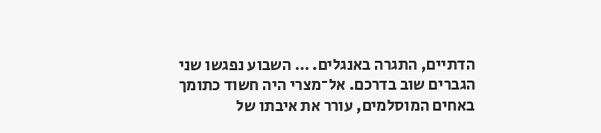הדתיים, התגרה באנגלים. … השבוע נפגשו שני הגברים שוב בדרכם. אל־מצרי היה חשוד כתומך באחים המוסלמים, עורר את איבתו של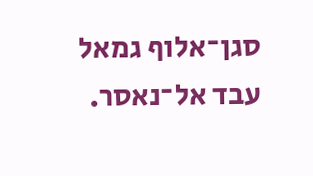סגן־אלוף גמאל עבד אל־נאסר.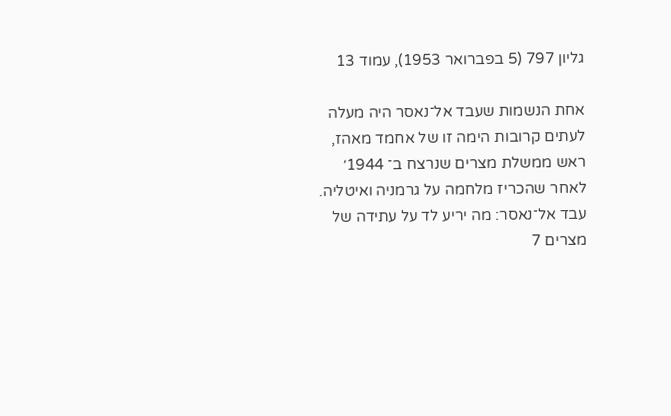גליון 797 (5 בפברואר 1953), עמוד 13

אחת הנשמות שעבד אל־נאסר היה מעלה לעתים קרובות הימה זו של אחמד מאהז, ראש ממשלת מצרים שנרצח ב־ 1944׳ לאחר שהכריז מלחמה על גרמניה ואיטליה. עבד אל־נאסר: מה יריע לד על עתידה של מצרים 7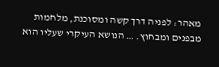מאהר: לפניה דרך קשה ומסוכנת, מלחמות מבפנים ומבחוץ. … הנושא העיקרי שעליו הוא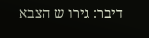דיבר: גירו ש הצבא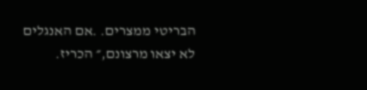הבריטי ממצרים. .אם האנגלים לא יצאו מרצונם,״ הכריז.